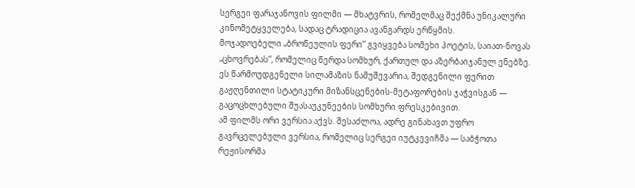სერგეი ფარაჯანოვის ფილმი — მხატვრის, რომელმაც შექმნა უნიკალური კინომეტყველება, სადაც ტრადიცია ავანგარდს ერწყმის.
მოჯადოებელი „ბროწეულის ფერი“ გვიყვება სომეხი პოეტის, საიათ-ნოვას „ცხოვრებას“, რომელიც წერდა სომხურ, ქართულ და აზერბაიჯანულ ენებზე. ეს წარმოუდგენელი სილამაზის ნამუშევარია, შედგენილი ფერით გაჟღენთილი სტატიკური მიზანსცენების-მეტაფორების ჯაჭვისგან — გაცოცხლებული შუასაუკუნეების სომხური ფრესკებივით.
ამ ფილმს ორი ვერსია აქვს. შესაძლოა, ადრე გინახავთ უფრო გავრცელებული ვერსია, რომელიც სერგეი იუტკევიჩმა — საბჭოთა რეჟისორმა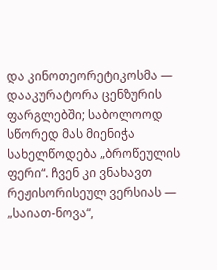და კინოთეორეტიკოსმა — დააკურატორა ცენზურის ფარგლებში; საბოლოოდ სწორედ მას მიენიჭა სახელწოდება „ბროწეულის ფერი“. ჩვენ კი ვნახავთ რეჟისორისეულ ვერსიას — „საიათ-ნოვა“,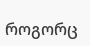როგორც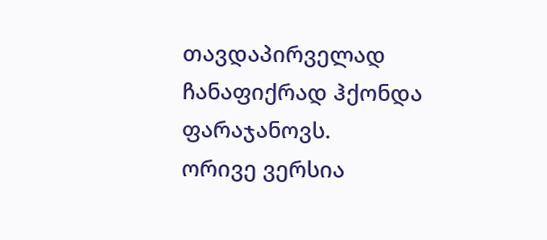თავდაპირველად ჩანაფიქრად ჰქონდა ფარაჯანოვს.
ორივე ვერსია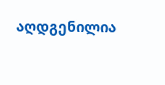აღდგენილია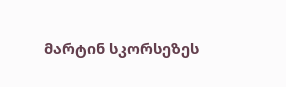მარტინ სკორსეზეს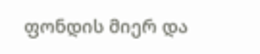ფონდის მიერ და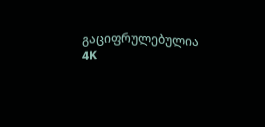გაციფრულებულია 4K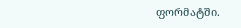ფორმატში.